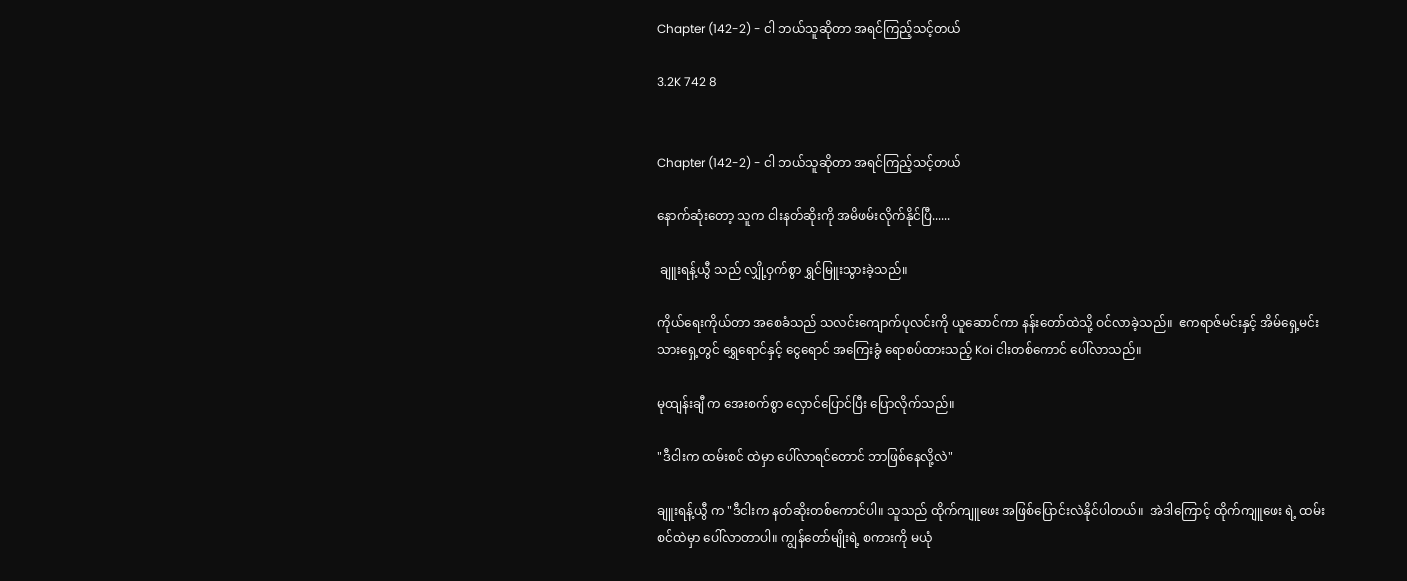Chapter (142-2) - ငါ ဘယ်သူဆိုတာ အရင်ကြည့်သင့်တယ်

3.2K 742 8


Chapter (142-2) - ငါ ဘယ်သူဆိုတာ အရင်ကြည့်သင့်တယ်

နောက်ဆုံးတော့ သူက ငါးနတ်ဆိုးကို အမိဖမ်းလိုက်နိုင်ပြီ......

 ချူးရန့်ယွီ သည် လျှို့ဝှက်စွာ ရွှင်မြူးသွားခဲ့သည်။

ကိုယ်ရေးကိုယ်တာ အစေခံသည် သလင်းကျောက်ပုလင်းကို ယူဆောင်ကာ နန်းတော်ထဲသို့ ဝင်လာခဲ့သည်။  ဧကရာဇ်မင်းနှင့် အိမ်ရှေ့မင်းသားရှေ့တွင် ရွှေရောင်နှင့် ငွေရောင် အကြေးခွံ ရောစပ်ထားသည့် Koi ငါးတစ်ကောင် ပေါ်လာသည်။

မုထျန်းချီ က အေးစက်စွာ လှောင်ပြောင်ပြီး ပြောလိုက်သည်။

"ဒီငါးက ထမ်းစင် ထဲမှာ ပေါ်လာရင်တောင် ဘာဖြစ်နေလို့လဲ"

ချူးရန့်ယွီ က "ဒီငါးက နတ်ဆိုးတစ်ကောင်ပါ။ သူသည် ထိုက်ကျူဖေး အဖြစ်ပြောင်းလဲနိုင်ပါတယ်။  အဲဒါကြောင့် ထိုက်ကျူဖေး ရဲ့ ထမ်းစင်ထဲမှာ ပေါ်လာတာပါ။ ကျွန်တော်မျိုးရဲ့ စကားကို မယုံ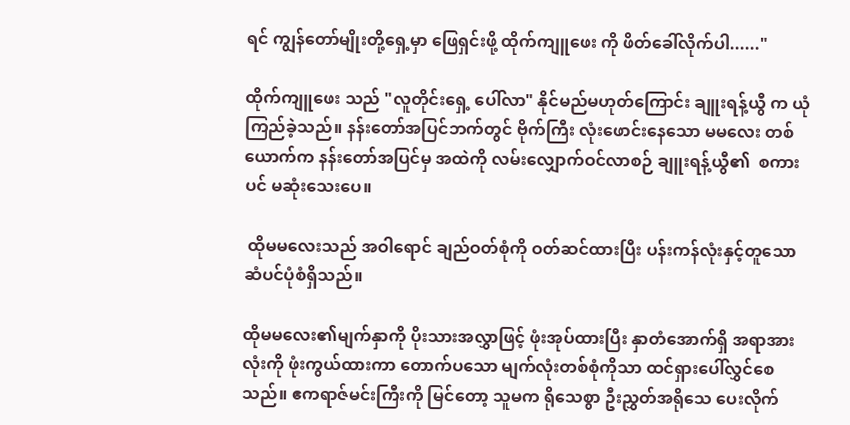ရင် ကျွန်တော်မျိုးတို့ရှေ့မှာ ဖြေရှင်းဖို့ ထိုက်ကျူဖေး ကို ဖိတ်ခေါ်လိုက်ပါ......"

ထိုက်ကျူဖေး သည် "လူတိုင်းရှေ့ ပေါ်လာ" နိုင်မည်မဟုတ်ကြောင်း ချူးရန့်ယွီ က ယုံကြည်ခဲ့သည်။ နန်းတော်အပြင်ဘက်တွင် ဗိုက်ကြီး လုံးဖောင်းနေသော မမလေး တစ်ယောက်က နန်းတော်အပြင်မှ အထဲကို လမ်းလျှောက်ဝင်လာစဉ် ချူးရန့်ယွီ၏  စကားပင် မဆုံးသေးပေ။

 ထိုမမလေးသည် အဝါရောင် ချည်ဝတ်စုံကို ဝတ်ဆင်ထားပြီး ပန်းကန်လုံးနှင့်တူသော ဆံပင်ပုံစံရှိသည်။

ထိုမမလေး၏မျက်နှာကို ပိုးသားအလွှာဖြင့် ဖုံးအုပ်ထားပြီး နှာတံအောက်ရှိ အရာအားလုံးကို ဖုံးကွယ်ထားကာ တောက်ပသော မျက်လုံးတစ်စုံကိုသာ ထင်ရှားပေါ်လွှင်စေသည်။ ဧကရာဇ်မင်းကြီးကို မြင်တော့ သူမက ရိုသေစွာ ဦးညွှတ်အရိုသေ ပေးလိုက်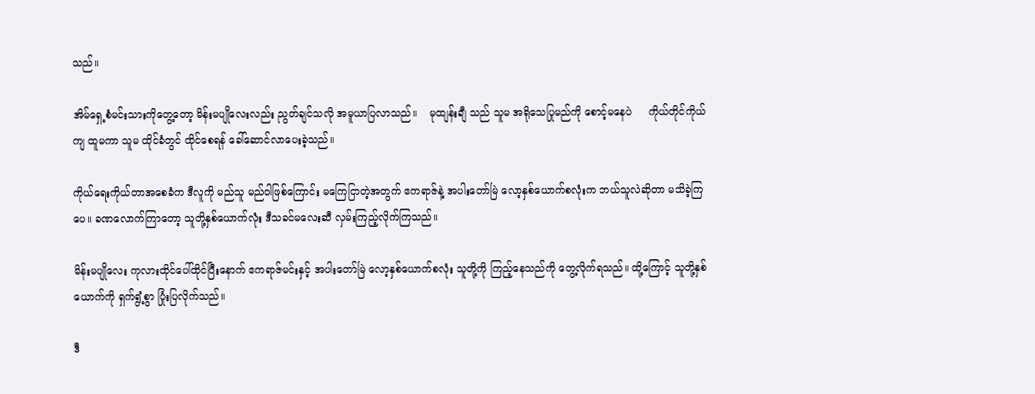သည်။

အိမ်ရှေ့စံမင်းသားကိုတွေ့တော့ မိန်းမပျိုလေးလည်း ညွတ်ချင်သလို အမူယာပြလာသည်။    မုထျန်းချီ သည် သူမ အရိုသေပြုမည်ကို စောင့်မနေပဲ     ကိုယ်တိုင်ကိုယ်ကျ ထူမကာ သူမ ထိုင်ခံတွင် ထိုင်စေရန် ခေါ်ဆောင်လာပေးခဲ့သည်။

ကိုယ်ရေးကိုယ်တာအစေခံက ဒီလူကို မည်သူ မည်ဝါဖြစ်ကြောင်း မကြေငြာတဲ့အတွက် ဧကရာဇ်နဲ့ အပါးတော်မြဲ လော့နှစ်ယောက်စလုံးက ဘယ်သူလဲဆိုတာ မသိခဲ့ကြပေ။ ခဏလောက်ကြာတော့ သူတို့နှစ်ယောက်လုံး ဒီသခင်မလေးဆီ လှမ်းကြည့်လိုက်ကြသည်။

မိန်းမပျိုလေး ကုလားထိုင်ပေါ်ထိုင်ပြီးနောက် ဧကရာဇ်မင်းနှင့် အပါးတော်မြဲ လော့နှစ်ယောက်စလုံး သူတို့ကို ကြည့်နေသည်ကို တွေ့လိုက်ရသည်။ ထို့ကြောင့် သူတို့နှစ်ယောက်ကို ရှက်ရွံ့စွာ ပြုံးပြလိုက်သည်။

ဒီ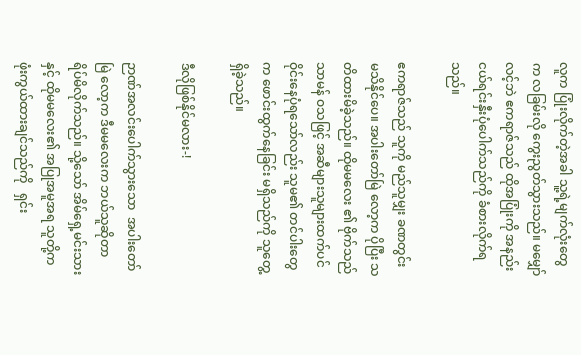လူက ပြုံးလိုက်တဲ့အခါ သူ့ရဲ့မျက်လုံးတွေက လခြမ်းလို ကွေးညွတ်သွားသည်။ မမျှော်လင့်ဘဲ ဧကရာဇ်သည် ထိုအပြုံးကို အနည်းငယ်ရင်းနှီးပုံပေါက်သည်ကို ခံစားလိုက်ရသည်။

ဧကရာဇ်သည် သူကို မည်သူမျှး ခဏတွင်း မသိနိုင်ပေ။ အပါးတော်မြဲ လော့က ပိုပြီး သတိထားမိခဲ့သည်။ ထိုမမလေး ၏ ဗိုက်သည် သာမန် ဝသဖြင့် အဆီများသူများထက်ပင် ဝိုင်းနေပုံရသော်လည်း သူမ၏ တင်ပါးတွေက ဖောင်းထွက်နေခြင်း မရှိသည်ကို သူတွေ့ရှိခဲ့သည်။

ဒီလိုဖြစ်နိုင်မလား-!

ဉာဏ်အလင်းပေါက်သွားသော  အပါးတော်မြဲ လော့က ဒီမမလေးက ဘယ်သူဆိုတာ ရိပ်မိလိုက်သည်။ သို့သော် အိမ်ရှေ့မင်းသားနှင့် ထိုမမလေး၏ အပြုအမူအရ သူတို့က ဖုံးကွယ်ထားချင်သည်ကို   ရှင်း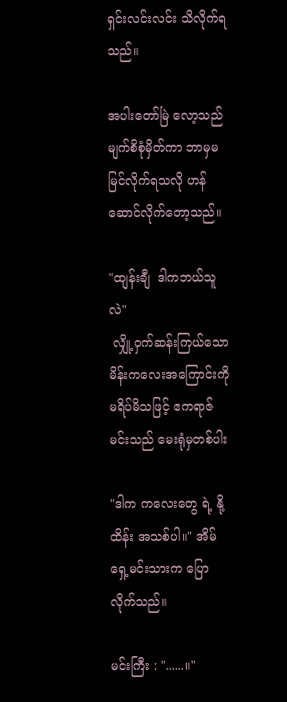ရှင်းလင်းလင်း သိလိုက်ရသည်။

အပါးတော်မြဲ လော့သည် မျက်စိစုံမှိတ်ကာ ဘာမှမမြင်လိုက်ရသလို ဟန်ဆောင်လိုက်တော့သည်။

"ထျန်းချီ  ဒါကဘယ်သူလဲ"
 လျှို့ဝှက်ဆန်းကြယ်သော မိန်းကလေးအကြောင်းကို မရိပ်မိသဖြင့် ဧကရာဇ်မင်းသည် မေးရုံမှတစ်ပါး

"ဒါက ကလေးတွေ ရဲ့ နို့ထိန်း အသစ်ပါ။" အိမ်ရှေ့မင်းသားက ပြောလိုက်သည်။

မင်းကြီး : "......။"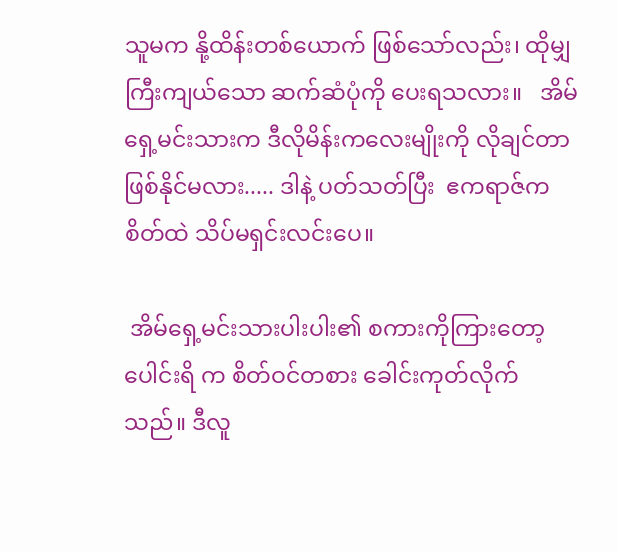သူမက နို့ထိန်းတစ်ယောက် ဖြစ်သော်လည်း၊ ထိုမျှကြီးကျယ်သော ဆက်ဆံပုံကို ပေးရသလား။   အိမ်ရှေ့မင်းသားက ဒီလိုမိန်းကလေးမျိုးကို လိုချင်တာ ဖြစ်နိုင်မလား..... ဒါနဲ့ ပတ်သတ်ပြီး  ဧကရာဇ်က စိတ်ထဲ သိပ်မရှင်းလင်းပေ။

 အိမ်ရှေ့မင်းသားပါးပါး၏ စကားကိုကြားတော့ ပေါင်းရိ က စိတ်ဝင်တစား ခေါင်းကုတ်လိုက်သည်။ ဒီလူ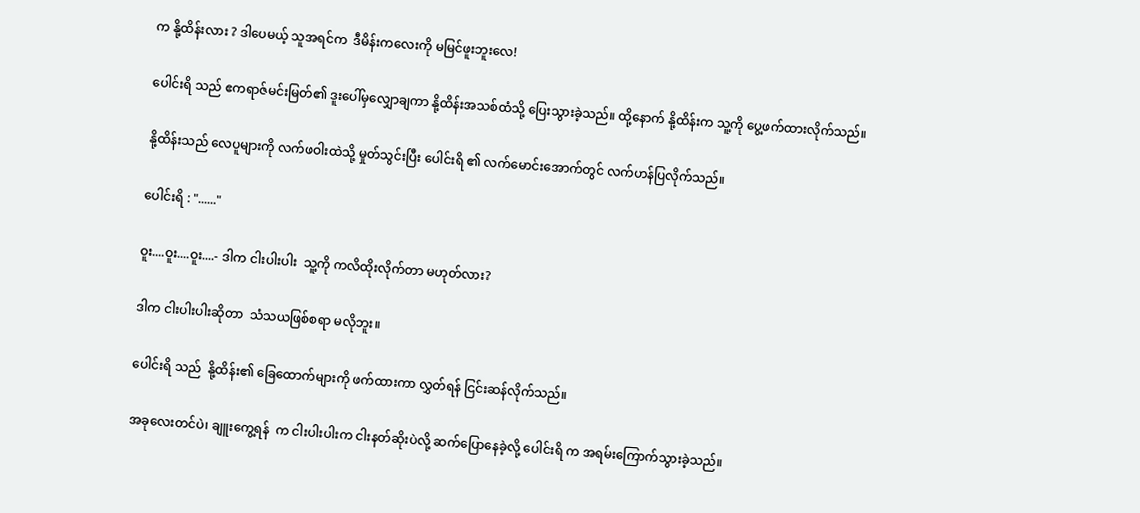က နို့ထိန်းလား ? ဒါပေမယ့် သူအရင်က  ဒီမိန်းကလေးကို မမြင်ဖူးဘူးလေ!

ပေါင်းရိ သည် ဧကရာဇ်မင်းမြတ်၏ ဒူးပေါ်မှလျှောချကာ နို့ထိန်းအသစ်ထံသို့ ပြေးသွားခဲ့သည်။ ထို့နောက် နို့ထိန်းက သူ့ကို ပွေ့ဖက်ထားလိုက်သည်။

နို့ထိန်းသည် လေပူများကို လက်ဖဝါးထဲသို့ မှုတ်သွင်းပြီး ပေါင်းရိ ၏ လက်မောင်းအောက်တွင် လက်ဟန်ပြလိုက်သည်။

ပေါင်းရိ : "......"

ဝူး....ဝူး....ဝူး....- ဒါက ငါးပါးပါး  သူ့ကို ကလိထိုးလိုက်တာ မဟုတ်လား?

ဒါက ငါးပါးပါးဆိုတာ  သံသယဖြစ်စရာ မလိုဘူး။

ပေါင်းရိ သည်  နို့ထိန်း၏ ခြေထောက်များကို ဖက်ထားကာ လွှတ်ရန် ငြင်းဆန်လိုက်သည်။

အခုလေးတင်ပဲ၊ ချူးကွေ့ရန်  က ငါးပါးပါးက ငါးနတ်ဆိုးပဲလို့ ဆက်ပြောနေခဲ့လို့ ပေါင်းရိ က အရမ်းကြောက်သွားခဲ့သည်။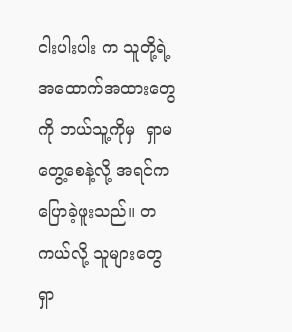ငါးပါးပါး က သူတို့ရဲ့ အထောက်အထားတွေကို ဘယ်သူ့ကိုမှ  ရှာမတွေ့စေနဲ့လို့ အရင်က ပြောခဲ့ဖူးသည်။ တကယ်လို့ သူများတွေ  ရှာ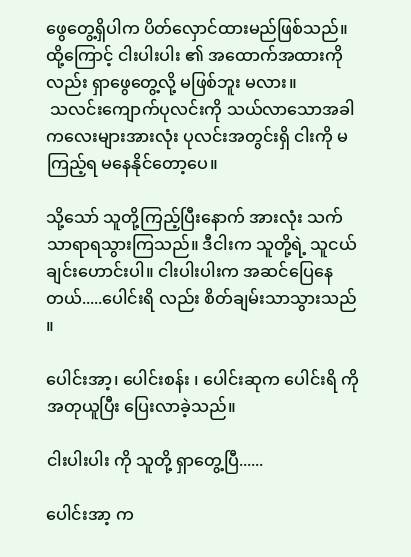ဖွေတွေ့ရှိပါက ပိတ်လှောင်ထားမည်ဖြစ်သည်။ ထို့ကြောင့် ငါးပါးပါး ၏ အထောက်အထားကိုလည်း ရှာဖွေတွေ့လို့ မဖြစ်ဘူး မလား။
 သလင်းကျောက်ပုလင်းကို သယ်လာသောအခါ ကလေးများအားလုံး ပုလင်းအတွင်းရှိ ငါးကို မကြည့်ရ မနေနိုင်တော့ပေ။

သို့သော် သူတို့ကြည့်ပြီးနောက် အားလုံး သက်သာရာရသွားကြသည်။ ဒီငါးက သူတို့ရဲ့ သူငယ်ချင်းဟောင်းပါ။ ငါးပါးပါးက အဆင်ပြေနေတယ်.....ပေါင်းရိ လည်း စိတ်ချမ်းသာသွားသည် ။

ပေါင်းအာ့၊ ပေါင်းစန်း ၊ ပေါင်းဆုက ပေါင်းရိ ကို အတုယူပြီး ပြေးလာခဲ့သည်။

ငါးပါးပါး ကို သူတို့ ရှာတွေ့ပြီ......

ပေါင်းအာ့ က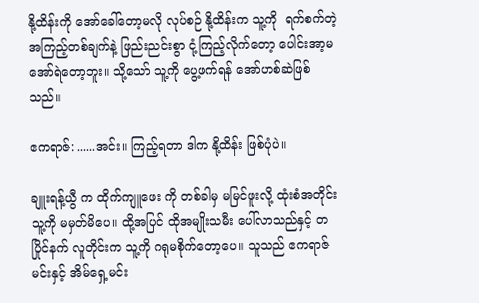နို့ထိန်းကို အော်ခေါ်တော့မလို လုပ်စဉ် နို့ထိန်းက သူ့ကို  ရက်စက်တဲ့ အကြည့်တစ်ချက်နဲ့ ဖြည်းညင်းစွာ ငုံ့ကြည့်လိုက်တော့ ပေါင်းအာ့မအော်ရဲတော့ဘူး။ သို့သော် သူ့ကို ပွေ့ဖက်ရန် အော်ဟစ်ဆဲဖြစ်သည်။

ဧကရာဇ်: ......အင်း။ ကြည့်ရတာ ဒါက နို့ထိန်း ဖြစ်ပုံပဲ။

ချူးရန့်ယွီ က ထိုက်ကျူဖေး ကို တစ်ခါမှ မမြင်ဖူးလို့ ထုံးစံအတိုင်း သူ့ကို မမှတ်မိပေ။ ထို့အပြင် ထိုအမျိုးသမီး ပေါ်လာသည်နှင့် တပြိုင်နက် လူတိုင်းက သူ့ကို ဂရုမစိုက်တော့ပေ။ သူသည် ဧကရာဇ်မင်းနှင့် အိမ်ရှေ့မင်း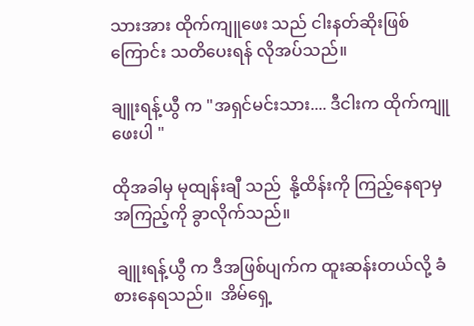သားအား ထိုက်ကျူဖေး သည် ငါးနတ်ဆိုးဖြစ်ကြောင်း သတိပေးရန် လိုအပ်သည်။

ချူးရန့်ယွီ က "အရှင်မင်းသား.... ဒီငါးက ထိုက်ကျူဖေးပါ "

ထိုအခါမှ မုထျန်းချီ သည်  နို့ထိန်းကို ကြည့်နေရာမှ အကြည့်ကို ခွာလိုက်သည်။

 ချူးရန့်ယွီ က ဒီအဖြစ်ပျက်က ထူးဆန်းတယ်လို့ ခံစားနေရသည်။  အိမ်ရှေ့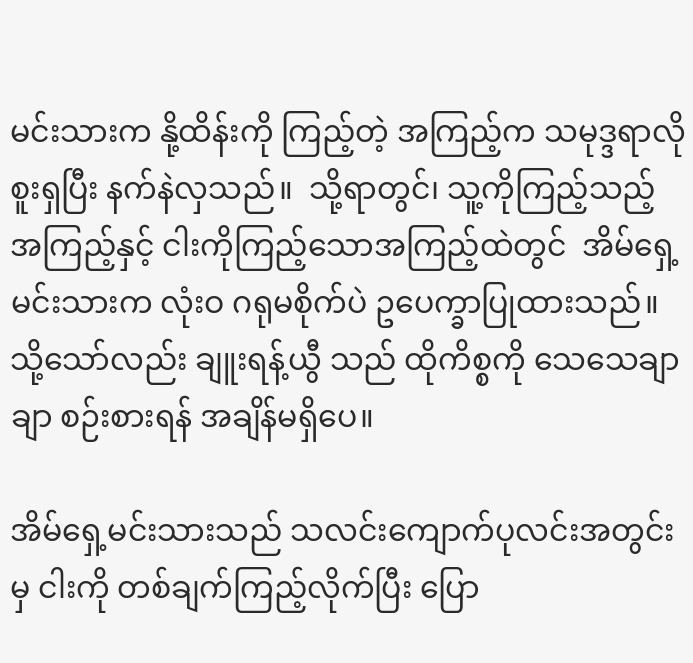မင်းသားက နို့ထိန်းကို ကြည့်တဲ့ အကြည့်က သမုဒ္ဒရာလို စူးရှပြီး နက်နဲလှသည်။  သို့ရာတွင်၊ သူ့ကိုကြည့်သည့် အကြည့်နှင့် ငါးကိုကြည့်သောအကြည့်ထဲတွင်  အိမ်ရှေ့မင်းသားက လုံးဝ ဂရုမစိုက်ပဲ ဥပေက္ခာပြုထားသည်။  သို့သော်လည်း ချူးရန့်ယွီ သည် ထိုကိစ္စကို သေသေချာချာ စဉ်းစားရန် အချိန်မရှိပေ။

အိမ်ရှေ့မင်းသားသည် သလင်းကျောက်ပုလင်းအတွင်းမှ ငါးကို တစ်ချက်ကြည့်လိုက်ပြီး ပြော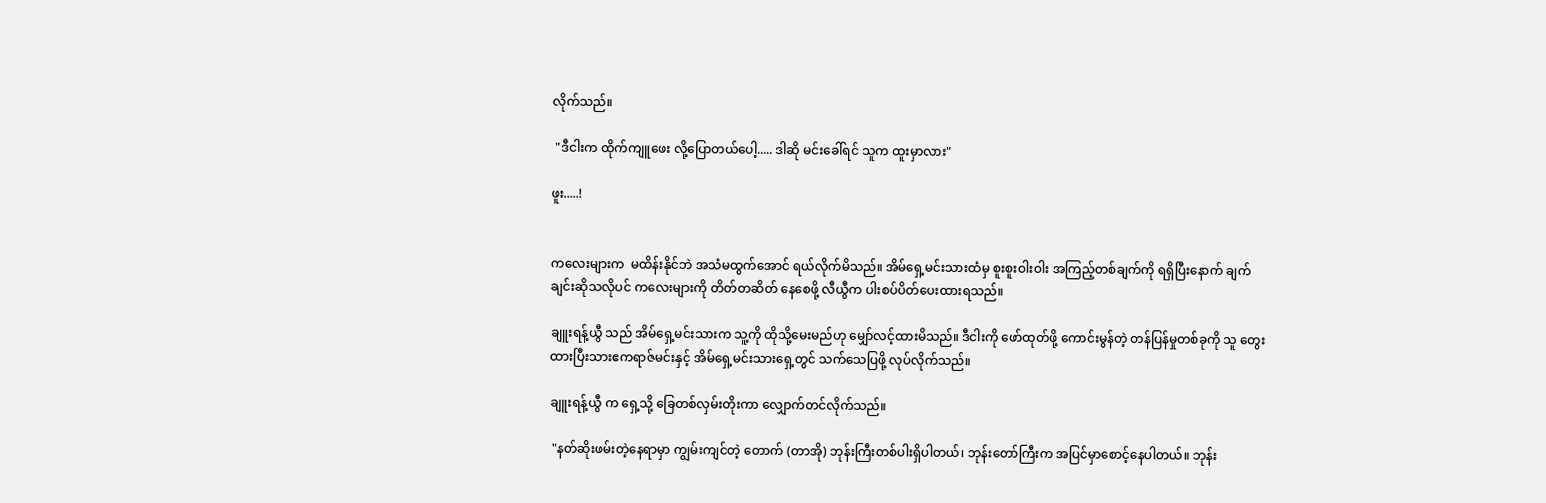လိုက်သည်။

 "ဒီငါးက ထိုက်ကျူဖေး လို့ပြောတယ်ပေါ့..... ဒါဆို မင်းခေါ်ရင် သူက ထူးမှာလား"

ဖူး.....!


ကလေးများက  မထိန်းနိုင်ဘဲ အသံမထွက်အောင် ရယ်လိုက်မိသည်။ အိမ်ရှေ့မင်းသားထံမှ စူးစူးဝါးဝါး အကြည့်တစ်ချက်ကို ရရှိပြီးနောက် ချက်ချင်းဆိုသလိုပင် ကလေးများကို တိတ်တဆိတ် နေစေဖို့ လီယွီက ပါးစပ်ပိတ်ပေးထားရသည်။

ချူးရန့်ယွီ သည် အိမ်ရှေ့မင်းသားက သူ့ကို ထိုသို့မေးမည်ဟု မျှော်လင့်ထားမိသည်။ ဒီငါးကို ဖော်ထုတ်ဖို့ ကောင်းမွန်တဲ့ တန်ပြန်မှုတစ်ခုကို သူ တွေးထားပြီးသားဧကရာဇ်မင်းနှင့် အိမ်ရှေ့မင်းသားရှေ့တွင် သက်သေပြဖို့ လုပ်လိုက်သည်။

ချူးရန့်ယွီ က ရှေ့သို့ ခြေတစ်လှမ်းတိုးကာ လျှောက်တင်လိုက်သည်။

 "နတ်ဆိုးဖမ်းတဲ့နေရာမှာ ကျွမ်းကျင်တဲ့ တောက် (တာအို) ဘုန်းကြီးတစ်ပါးရှိပါတယ်၊ ဘုန်းတော်ကြီးက အပြင်မှာစောင့်နေပါတယ်။ ဘုန်း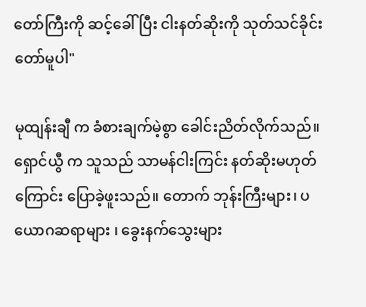တော်ကြီးကို ဆင့်ခေါ်ပြီး ငါးနတ်ဆိုးကို သုတ်သင်ခိုင်းတော်မူပါ"

မုထျန်းချီ က ခံစားချက်မဲ့စွာ ခေါင်းညိတ်လိုက်သည်။ ရှောင်ယွီ က သူသည် သာမန်ငါးကြင်း နတ်ဆိုးမဟုတ်ကြောင်း ပြောခဲ့ဖူးသည်။ တောက် ဘုန်းကြီးများ၊ ပယောဂဆရာများ ၊ ခွေးနက်သွေးများ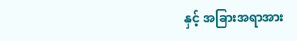နှင့် အခြားအရာအား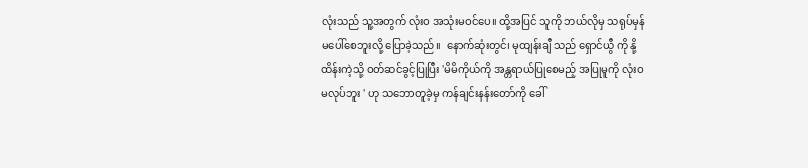လုံးသည် သူ့အတွက် လုံးဝ အသုံးမဝင်ပေ။ ထို့အပြင် သူကို ဘယ်လိုမှ သရုပ်မှန် မပေါ်စေဘူးလို့ ပြောခဲ့သည်။  နောက်ဆုံးတွင်၊ မုထျန်းချီ သည် ရှောင်ယွီ ကို နို့ထိန်းကဲ့သို့ ဝတ်ဆင်ခွင့်ပြုပြီး 'မိမိကိုယ်ကို အန္တရာယ်ပြုစေမည့် အပြုမူကို လုံးဝ မလုပ်ဘူး ' ဟု သဘောတူခဲ့မှ ကန်ချင်းနန်းတော်ကို ခေါ်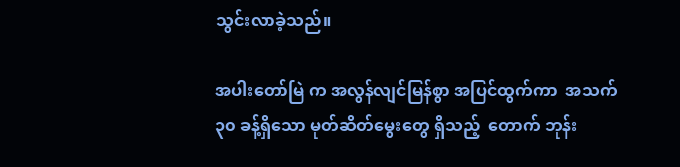သွင်းလာခဲ့သည်။

အပါးတော်မြဲ က အလွန်လျင်မြန်စွာ အပြင်ထွက်ကာ  အသက် ၃၀ ခန့်ရှိသော မုတ်ဆိတ်မွေးတွေ ရှိသည့်  တောက် ဘုန်း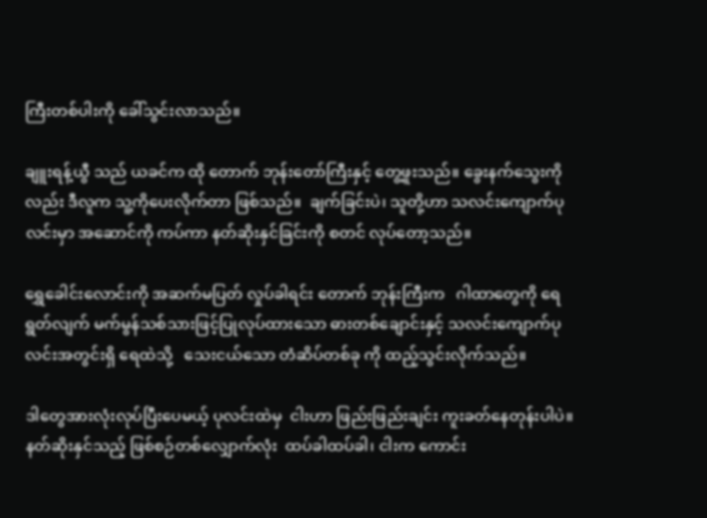ကြီးတစ်ပါးကို ခေါ်သွင်းလာသည်။

ချူးရန့်ယွီ သည် ယခင်က ထို တောက် ဘုန်းတော်ကြီးနှင့် တွေ့ဖူးသည်။ ခွေးနက်သွေးကိုလည်း ဒီလူက သူ့ကိုပေးလိုက်တာ ဖြစ်သည်။  ချက်ခြင်းပဲ၊ သူတို့ဟာ သလင်းကျောက်ပုလင်းမှာ အဆောင်ကို ကပ်ကာ နတ်ဆိုးနှင်ခြင်းကို စတင် လုပ်တော့သည်။

ရွှေခေါင်းလောင်းကို အဆက်မပြတ် လှုပ်ခါရင်း တောက် ဘုန်းကြီးက   ဂါထာတွေကို ရေရွတ်လျက် မက်မွန်သစ်သားဖြင့်ပြုလုပ်ထားသော ဓားတစ်ချောင်းနှင့် သလင်းကျောက်ပုလင်းအတွင်းရှိ ရေထဲသို့   သေးငယ်သော တံဆိပ်တစ်ခု ကို ထည့်သွင်းလိုက်သည်။

ဒါတွေအားလုံးလုပ်ပြီးပေမယ့် ပုလင်းထဲမှ  ငါးဟာ ဖြည်းဖြည်းချင်း ကူးခတ်နေတုန်းပါပဲ။ နတ်ဆိုးနှင်သည့် ဖြစ်စဉ်တစ်လျှောက်လုံး  ထပ်ခါထပ်ခါ၊ ငါးက ကောင်း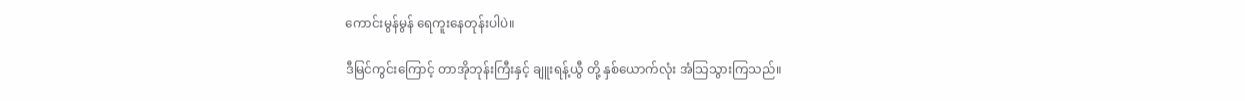ကောင်းမွန်မွန် ရေကူးနေတုန်းပါပဲ။

ဒီမြင်ကွင်းကြောင့် တာအိုဘုန်းကြီးနှင့် ချူးရန့်ယွီ တို့ နှစ်ယောက်လုံး အံသြသွားကြသည်။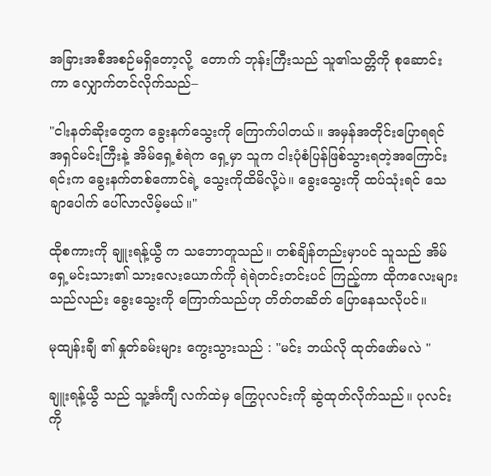အခြားအစီအစဉ်မရှိတော့လို့  တောက် ဘုန်းကြီးသည် သူ၏သတ္တိကို စုဆောင်းကာ လျှောက်တင်လိုက်သည်–

"ငါးနတ်ဆိုးတွေက ခွေးနက်သွေးကို ကြောက်ပါတယ်။ အမှန်အတိုင်းပြောရရင် အရှင်မင်းကြီးနဲ့ အိမ်ရှေ့စံရဲက ရှေ့မှာ သူက ငါးပုံစံပြန်ဖြစ်သွားရတဲ့အကြောင်းရင်းက ခွေးနက်တစ်ကောင်ရဲ့ သွေးကိုထိမိလို့ပဲ။ ခွေးသွေးကို ထပ်သုံးရင် သေချာပေါက် ပေါ်လာလိမ့်မယ်။"

ထိုစကားကို ချူးရန့်ယွီ က သဘောတူသည်။ တစ်ချိန်တည်းမှာပင် သူသည် အိမ်ရှေ့မင်းသား၏ သားလေးယောက်ကို ရဲရဲတင်းတင်းပင် ကြည့်ကာ ထိုကလေးများသည်လည်း ခွေးသွေးကို ကြောက်သည်ဟု တိတ်တဆိတ် ပြောနေသလိုပင်။

မုထျန်းချီ ၏ နှုတ်ခမ်းများ ကွေးသွားသည် : "မင်း ဘယ်လို ထုတ်ဖော်မလဲ "

ချူးရန့်ယွီ သည် သူ့င်္အကျီ လက်ထဲမှ ကြွေပုလင်းကို ဆွဲထုတ်လိုက်သည်။ ပုလင်းကို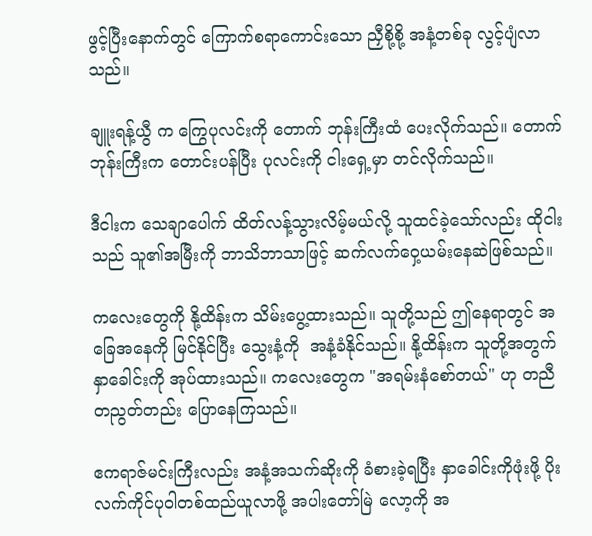ဖွင့်ပြီးနောက်တွင် ကြောက်စရာကောင်းသော ညှီစို့စို့ အနံ့တစ်ခု လွင့်ပျံလာသည်။

ချူးရန့်ယွီ က ကြွေပုလင်းကို တောက် ဘုန်းကြီးထံ ပေးလိုက်သည်။ တောက် ဘုန်းကြီးက တောင်းပန်ပြီး ပုလင်းကို ငါးရှေ့မှာ တင်လိုက်သည်။

ဒီငါးက သေချာပေါက် ထိတ်လန့်သွားလိမ့်မယ်လို့ သူထင်ခဲ့သော်လည်း ထိုငါးသည် သူ၏အမြီးကို ဘာသိဘာသာဖြင့် ဆက်လက်ဝှေ့ယမ်းနေဆဲဖြစ်သည်။

ကလေးတွေကို နို့ထိန်းက သိမ်းပွေ့ထားသည်။ သူတို့သည် ဤနေရာတွင် အခြေအနေကို မြင်နိုင်ပြီး သွေးနံ့ကို  အနံ့ခံနိုင်သည်။ နို့ထိန်းက သူတို့အတွက် နှာခေါင်းကို အုပ်ထားသည်။ ကလေးတွေက "အရမ်းနံစော်တယ်" ဟု တညီတညွတ်တည်း ပြောနေကြသည်။

ဧကရာဇ်မင်းကြီးလည်း အနံ့အသက်ဆိုးကို ခံစားခဲ့ရပြီး နှာခေါင်းကိုဖုံးဖို့ ပိုးလက်ကိုင်ပုဝါတစ်ထည်ယူလာဖို့ အပါးတော်မြဲ လော့ကို အ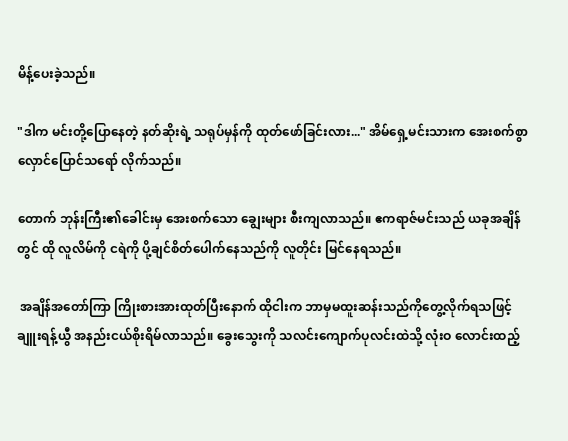မိန့်ပေးခဲ့သည်။

"ဒါက မင်းတို့ပြောနေတဲ့ နတ်ဆိုးရဲ့ သရုပ်မှန်ကို ထုတ်ဖော်ခြင်းလား..." အိမ်ရှေ့မင်းသားက အေးစက်စွာ လှောင်ပြောင်သရော် လိုက်သည်။

တောက် ဘုန်းကြီး၏ခေါင်းမှ အေးစက်သော ချွေးများ စီးကျလာသည်။ ဧကရာဇ်မင်းသည် ယခုအချိန်တွင် ထို လူလိမ်ကို ငရဲကို ပို့ချင်စိတ်ပေါက်နေသည်ကို လူတိုင်း မြင်နေရသည်။

 အချိန်အတော်ကြာ ကြိုးစားအားထုတ်ပြီးနောက် ထိုငါးက ဘာမှမထူးဆန်းသည်ကိုတွေ့လိုက်ရသဖြင့် ချူးရန့်ယွီ အနည်းငယ်စိုးရိမ်လာသည်။ ခွေးသွေးကို သလင်းကျောက်ပုလင်းထဲသို့ လုံးဝ လောင်းထည့်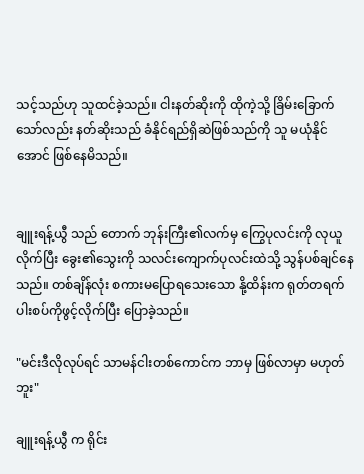သင့်သည်ဟု သူထင်ခဲ့သည်။ ငါးနတ်ဆိုးကို ထိုကဲ့သို့ ခြိမ်းခြောက်သော်လည်း နတ်ဆိုးသည် ခံနိုင်ရည်ရှိဆဲဖြစ်သည်ကို သူ မယုံနိုင်အောင် ဖြစ်နေမိသည်။


ချူးရန့်ယွီ သည် တောက် ဘုန်းကြီး၏လက်မှ ကြွေပုလင်းကို လုယူလိုက်ပြီး ခွေး၏သွေးကို သလင်းကျောက်ပုလင်းထဲသို့ သွန်ပစ်ချင်နေသည်။ တစ်ချိန်လုံး စကားမပြောရသေးသော နို့ထိန်းက ရုတ်တရက် ပါးစပ်ကိုဖွင့်လိုက်ပြီး ပြောခဲ့သည်။

"မင်းဒီလိုလုပ်ရင် သာမန်ငါးတစ်ကောင်က ဘာမှ ဖြစ်လာမှာ မဟုတ်ဘူး"

ချူးရန့်ယွီ က ရိုင်း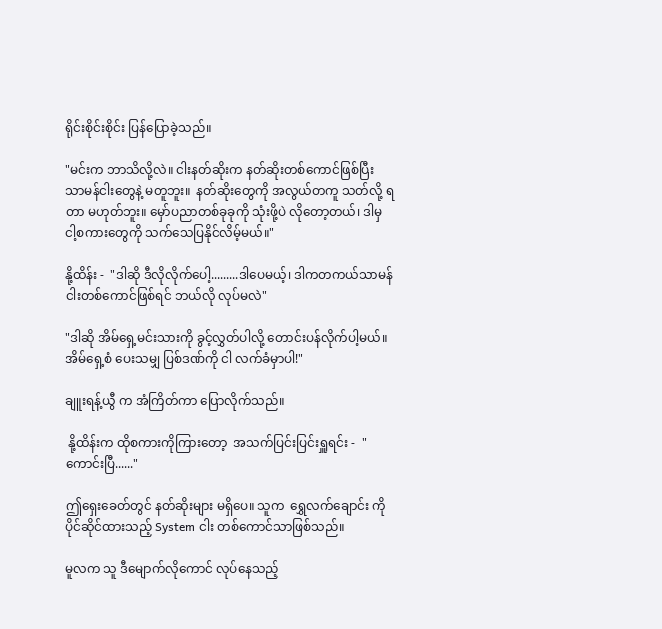ရိုင်းစိုင်းစိုင်း ပြန်ပြောခဲ့သည်။

"မင်းက ဘာသိလို့လဲ။ ငါးနတ်ဆိုးက နတ်ဆိုးတစ်ကောင်ဖြစ်ပြီး သာမန်ငါးတွေနဲ့ မတူဘူး။  နတ်ဆိုးတွေကို အလွယ်တကူ သတ်လို့ ရတာ မဟုတ်ဘူး။ မှော်ပညာတစ်ခုခုကို သုံးဖို့ပဲ လိုတော့တယ်၊ ဒါမှ ငါ့စကားတွေကို သက်သေပြနိုင်လိမ့်မယ်။"

နို့ထိန်း -  "ဒါဆို ဒီလိုလိုက်ပေါ့.........ဒါပေမယ့်၊ ဒါကတကယ်သာမန်ငါးတစ်ကောင်ဖြစ်ရင် ဘယ်လို လုပ်မလဲ"

"ဒါဆို အိမ်ရှေ့မင်းသားကို ခွင့်လွှတ်ပါလို့ တောင်းပန်လိုက်ပါ့မယ်။ အိမ်ရှေ့စံ ပေးသမျှ ပြစ်ဒဏ်ကို ငါ လက်ခံမှာပါ!"

ချူးရန့်ယွီ က အံကြိတ်ကာ ပြောလိုက်သည်။

 နို့ထိန်းက ထိုစကားကိုကြားတော့  အသက်ပြင်းပြင်းရှူရင်း -  "ကောင်းပြီ......"

ဤရှေးခေတ်တွင် နတ်ဆိုးများ မရှိပေ။ သူက  ရွှေလက်ချောင်း ကို ပိုင်ဆိုင်ထားသည့် System ငါး တစ်ကောင်သာဖြစ်သည်။

မူလက သူ ဒီမျောက်လိုကောင် လုပ်နေသည့်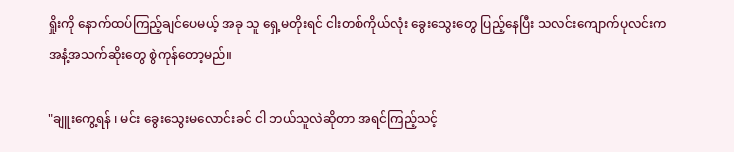ရှိုးကို နောက်ထပ်ကြည့်ချင်ပေမယ့် အခု သူ ရှေ့မတိုးရင် ငါးတစ်ကိုယ်လုံး ခွေးသွေးတွေ ပြည့်နေပြီး သလင်းကျောက်ပုလင်းက    အနံ့အသက်ဆိုးတွေ စွဲကုန်တော့မည်။

"ချူးကွေ့ရန် ၊ မင်း ခွေးသွေးမလောင်းခင် ငါ ဘယ်သူလဲဆိုတာ အရင်ကြည့်သင့်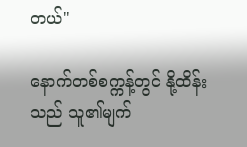တယ်"

နောက်တစ်စက္ကန့်တွင် နို့ထိန်းသည် သူ၏မျက်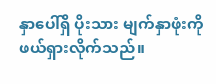နှာပေါ်ရှိ ပိုးသား မျက်နှာဖုံးကို ဖယ်ရှားလိုက်သည်။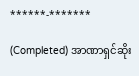******-*******

(Completed) အာဏာရှင်ဆိုး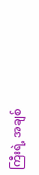ကြီးရဲ့ အချစ်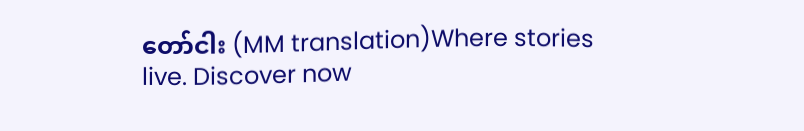တော်ငါး (MM translation)Where stories live. Discover now